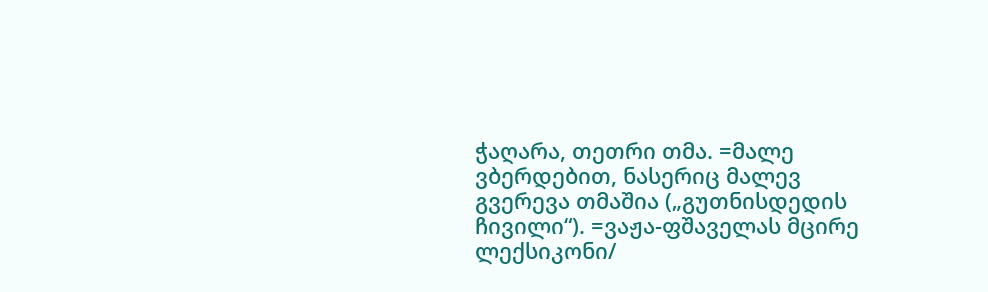ჭაღარა, თეთრი თმა. =მალე ვბერდებით, ნასერიც მალევ გვერევა თმაშია („გუთნისდედის ჩივილი“). =ვაჟა-ფშაველას მცირე ლექსიკონი/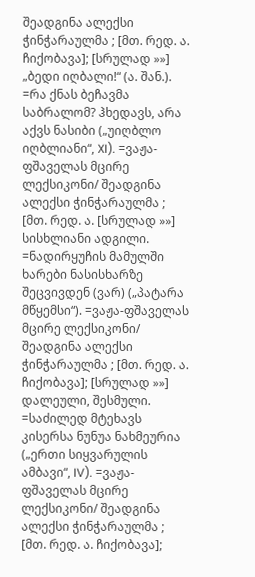შეადგინა ალექსი ჭინჭარაულმა ; [მთ. რედ. ა. ჩიქობავა]; [სრულად »»]
„ბედი იღბალი!“ (ა. შან.). =რა ქნას ბეჩავმა საბრალომ? ჰხედავს, არა აქვს ნასიბი („უიღბლო იღბლიანი“, XI). =ვაჟა-ფშაველას მცირე ლექსიკონი/ შეადგინა ალექსი ჭინჭარაულმა ; [მთ. რედ. ა. [სრულად »»]
სისხლიანი ადგილი. =ნადირყუჩის მამულში ხარები ნასისხარზე შეცვივდენ (ვარ) („პატარა მწყემსი“). =ვაჟა-ფშაველას მცირე ლექსიკონი/ შეადგინა ალექსი ჭინჭარაულმა ; [მთ. რედ. ა. ჩიქობავა]; [სრულად »»]
დალეული, შესმული. =საძილედ მტეხავს კისერსა ნუნუა ნახმეურია („ერთი სიყვარულის ამბავი“, IV). =ვაჟა-ფშაველას მცირე ლექსიკონი/ შეადგინა ალექსი ჭინჭარაულმა ; [მთ. რედ. ა. ჩიქობავა];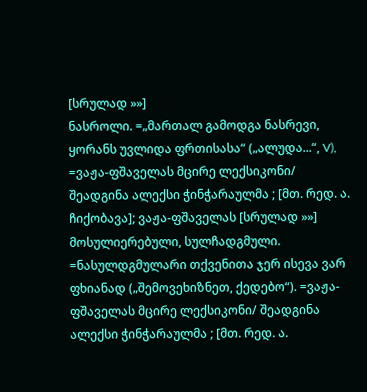[სრულად »»]
ნასროლი. =„მართალ გამოდგა ნასრევი, ყორანს უვლიდა ფრთისასა“ („ალუდა...“, V), =ვაჟა-ფშაველას მცირე ლექსიკონი/ შეადგინა ალექსი ჭინჭარაულმა ; [მთ. რედ. ა. ჩიქობავა]; ვაჟა-ფშაველას [სრულად »»]
მოსულიერებული, სულჩადგმული. =ნასულდგმულარი თქვენითა ჯერ ისევა ვარ ფხიანად („შემოვეხიზნეთ, ქედებო“). =ვაჟა-ფშაველას მცირე ლექსიკონი/ შეადგინა ალექსი ჭინჭარაულმა ; [მთ. რედ. ა.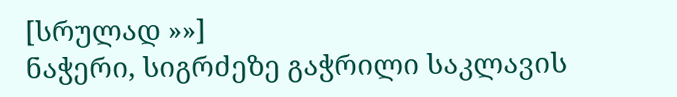[სრულად »»]
ნაჭერი, სიგრძეზე გაჭრილი საკლავის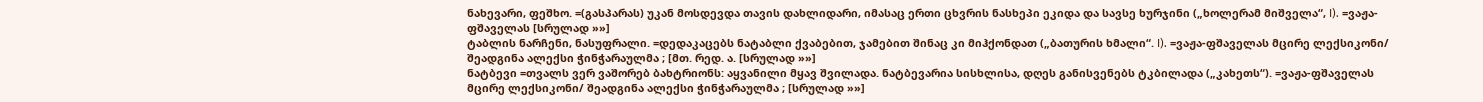ნახევარი, ფეშხო. =(გასპარას) უკან მოსდევდა თავის დახლიდარი, იმასაც ერთი ცხვრის ნასხეპი ეკიდა და სავსე ხურჯინი („ხოლერამ მიშველა“, I). =ვაჟა-ფშაველას [სრულად »»]
ტაბლის ნარჩენი, ნასუფრალი. =დედაკაცებს ნატაბლი ქვაბებით, ჯამებით შინაც კი მიჰქონდათ („ბათურის ხმალი“. I). =ვაჟა-ფშაველას მცირე ლექსიკონი/ შეადგინა ალექსი ჭინჭარაულმა ; [მთ. რედ. ა. [სრულად »»]
ნატბევი =თვალს ვერ ვაშორებ ბახტრიონს: აყვანილი მყავ შვილადა. ნატბევარია სისხლისა, დღეს განისვენებს ტკბილადა („კახეთს“). =ვაჟა-ფშაველას მცირე ლექსიკონი/ შეადგინა ალექსი ჭინჭარაულმა ; [სრულად »»]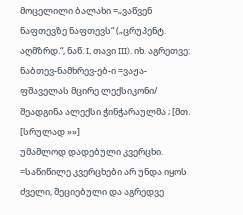მოცელილი ბალახი =„ვაწვენ ნაფთევზე ნაფთევს“ („ცრუპენტ. აღმზრდ.“, ნაწ. I, თავი III). იხ. აგრეთვე: ნაბთევ-ნამხრევ-ებ-ი =ვაჟა-ფშაველას მცირე ლექსიკონი/ შეადგინა ალექსი ჭინჭარაულმა ; [მთ. [სრულად »»]
უმამლოდ დადებული კვერცხი. =საწიწილე კვერცხები არ უნდა იყოს ძველი, შეციებული და აგრედვე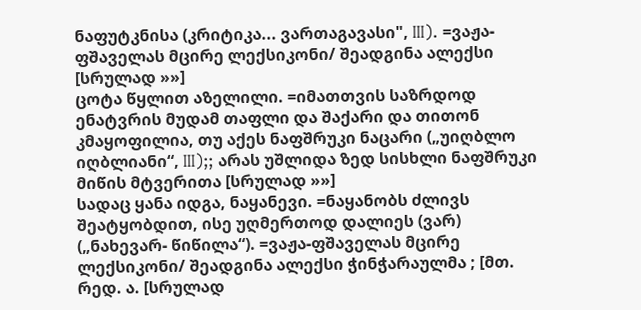ნაფუტკნისა (კრიტიკა... ვართაგავასი", III). =ვაჟა-ფშაველას მცირე ლექსიკონი/ შეადგინა ალექსი [სრულად »»]
ცოტა წყლით აზელილი. =იმათთვის საზრდოდ ენატვრის მუდამ თაფლი და შაქარი და თითონ კმაყოფილია, თუ აქეს ნაფშრუკი ნაცარი („უიღბლო იღბლიანი“, III);; არას უშლიდა ზედ სისხლი ნაფშრუკი მიწის მტვერითა [სრულად »»]
სადაც ყანა იდგა, ნაყანევი. =ნაყანობს ძლივს შეატყობდით, ისე უღმერთოდ დალიეს (ვარ) („ნახევარ- წიწილა“). =ვაჟა-ფშაველას მცირე ლექსიკონი/ შეადგინა ალექსი ჭინჭარაულმა ; [მთ. რედ. ა. [სრულად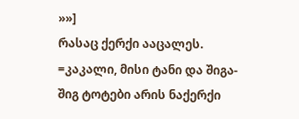»»]
რასაც ქერქი ააცალეს. =კაკალი, მისი ტანი და შიგა-შიგ ტოტები არის ნაქერქი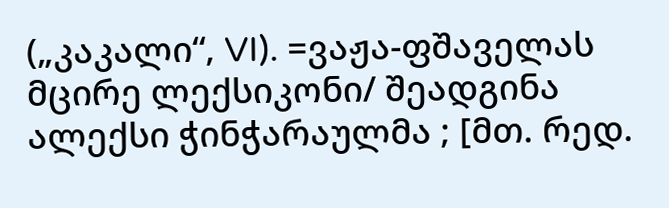(„კაკალი“, VI). =ვაჟა-ფშაველას მცირე ლექსიკონი/ შეადგინა ალექსი ჭინჭარაულმა ; [მთ. რედ.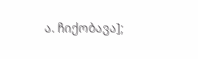ა. ჩიქობავა];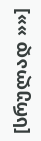[სრულად »»]